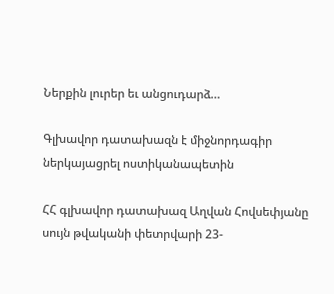Ներքին լուրեր եւ անցուդարձ…

Գլխավոր դատախազն է միջնորդագիր  ներկայացրել ոստիկանապետին

ՀՀ գլխավոր դատախազ Աղվան Հովսեփյանը սույն թվականի փետրվարի 23-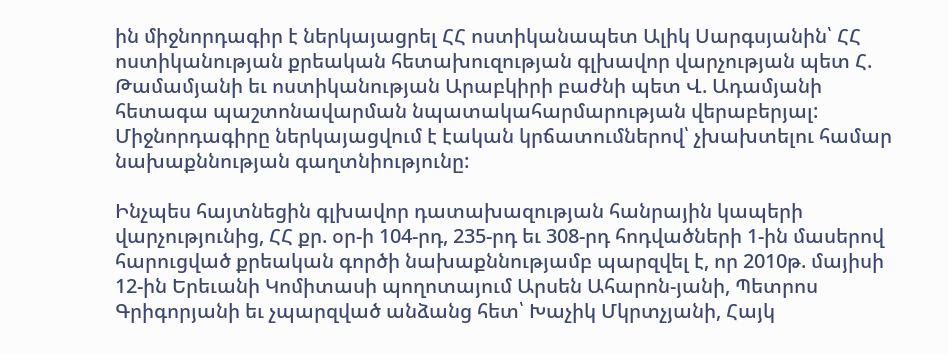ին միջնորդագիր է ներկայացրել ՀՀ ոստիկանապետ Ալիկ Սարգսյանին՝ ՀՀ ոստիկանության քրեական հետախուզության գլխավոր վարչության պետ Հ. Թամամյանի եւ ոստիկանության Արաբկիրի բաժնի պետ Վ. Ադամյանի հետագա պաշտոնավարման նպատակահարմարության վերաբերյալ:
Միջնորդագիրը ներկայացվում է էական կրճատումներով՝ չխախտելու համար նախաքննության գաղտնիությունը:

Ինչպես հայտնեցին գլխավոր դատախազության հանրային կապերի վարչությունից, ՀՀ քր. օր-ի 104-րդ, 235-րդ եւ 308-րդ հոդվածների 1-ին մասերով հարուցված քրեական գործի նախաքննությամբ պարզվել է, որ 2010թ. մայիսի 12-ին Երեւանի Կոմիտասի պողոտայում Արսեն Ահարոն-յանի, Պետրոս Գրիգորյանի եւ չպարզված անձանց հետ՝ Խաչիկ Մկրտչյանի, Հայկ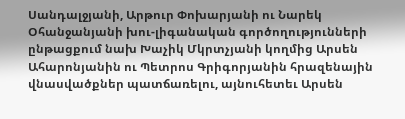Սանդալջյանի, Արթուր Փոխարյանի ու Նարեկ Օհանջանյանի խու-լիգանական գործողությունների ընթացքում նախ Խաչիկ Մկրտչյանի կողմից Արսեն Ահարոնյանին ու Պետրոս Գրիգորյանին հրազենային վնասվածքներ պատճառելու, այնուհետեւ Արսեն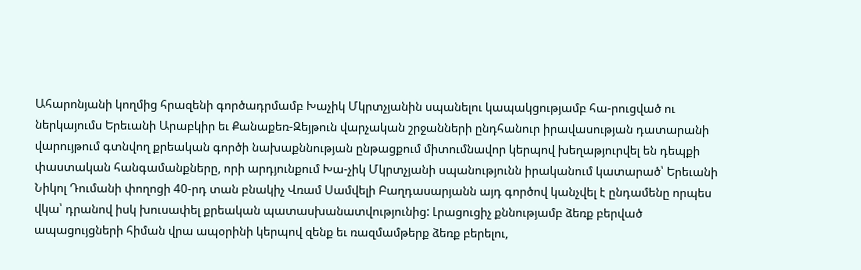Ահարոնյանի կողմից հրազենի գործադրմամբ Խաչիկ Մկրտչյանին սպանելու կապակցությամբ հա-րուցված ու ներկայումս Երեւանի Արաբկիր եւ Քանաքեռ-Զեյթուն վարչական շրջանների ընդհանուր իրավասության դատարանի վարույթում գտնվող քրեական գործի նախաքննության ընթացքում միտումնավոր կերպով խեղաթյուրվել են դեպքի փաստական հանգամանքները, որի արդյունքում Խա-չիկ Մկրտչյանի սպանությունն իրականում կատարած՝ Երեւանի Նիկոլ Դումանի փողոցի 40-րդ տան բնակիչ Վռամ Սամվելի Բաղդասարյանն այդ գործով կանչվել է ընդամենը որպես վկա՝ դրանով իսկ խուսափել քրեական պատասխանատվությունից: Լրացուցիչ քննությամբ ձեռք բերված ապացույցների հիման վրա ապօրինի կերպով զենք եւ ռազմամթերք ձեռք բերելու,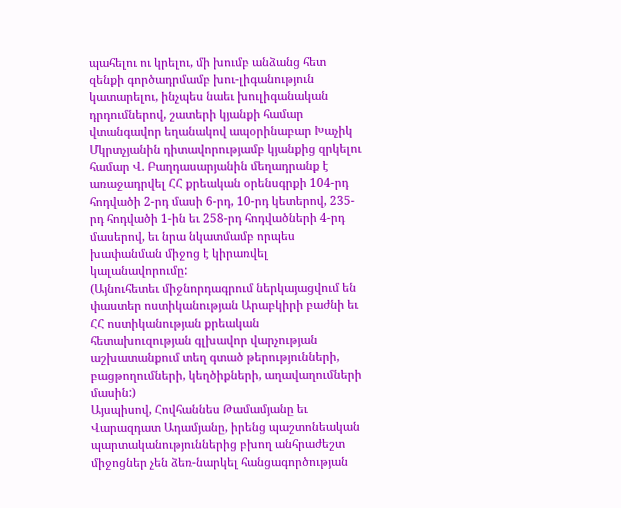պահելու ու կրելու, մի խումբ անձանց հետ զենքի գործադրմամբ խու-լիգանություն կատարելու, ինչպես նաեւ խուլիգանական դրդումներով, շատերի կյանքի համար վտանգավոր եղանակով ապօրինաբար Խաչիկ Մկրտչյանին դիտավորությամբ կյանքից զրկելու համար Վ. Բաղդասարյանին մեղադրանք է առաջադրվել ՀՀ քրեական օրենսգրքի 104-րդ հոդվածի 2-րդ մասի 6-րդ, 10-րդ կետերով, 235-րդ հոդվածի 1-ին եւ 258-րդ հոդվածների 4-րդ մասերով, եւ նրա նկատմամբ որպես խափանման միջոց է կիրառվել կալանավորումը:
(Այնուհետեւ միջնորդագրում ներկայացվում են փաստեր ոստիկանության Արաբկիրի բաժնի եւ ՀՀ ոստիկանության քրեական հետախուզության գլխավոր վարչության աշխատանքում տեղ գտած թերությունների, բացթողումների, կեղծիքների, աղավաղումների մասին:)
Այսպիսով, Հովհաննես Թամամյանը եւ Վարազդատ Ադամյանը, իրենց պաշտոնեական պարտականություններից բխող անհրաժեշտ միջոցներ չեն ձեռ-նարկել հանցագործության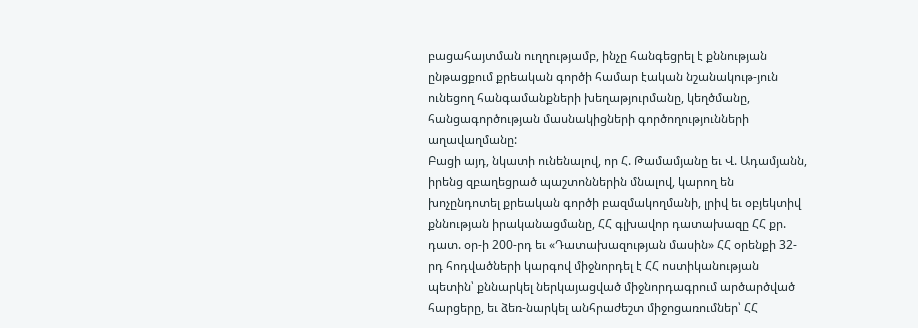բացահայտման ուղղությամբ, ինչը հանգեցրել է քննության ընթացքում քրեական գործի համար էական նշանակութ-յուն ունեցող հանգամանքների խեղաթյուրմանը, կեղծմանը, հանցագործության մասնակիցների գործողությունների աղավաղմանը:
Բացի այդ, նկատի ունենալով, որ Հ. Թամամյանը եւ Վ. Ադամյանն, իրենց զբաղեցրած պաշտոններին մնալով, կարող են խոչընդոտել քրեական գործի բազմակողմանի, լրիվ եւ օբյեկտիվ քննության իրականացմանը, ՀՀ գլխավոր դատախազը ՀՀ քր. դատ. օր-ի 200-րդ եւ «Դատախազության մասին» ՀՀ օրենքի 32-րդ հոդվածների կարգով միջնորդել է ՀՀ ոստիկանության պետին՝ քննարկել ներկայացված միջնորդագրում արծարծված հարցերը, եւ ձեռ-նարկել անհրաժեշտ միջոցառումներ՝ ՀՀ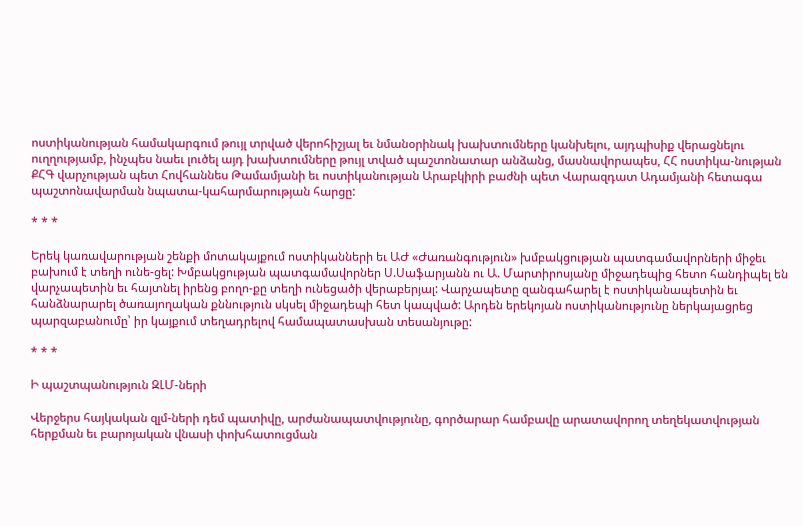ոստիկանության համակարգում թույլ տրված վերոհիշյալ եւ նմանօրինակ խախտումները կանխելու, այդպիսիք վերացնելու ուղղությամբ, ինչպես նաեւ լուծել այդ խախտումները թույլ տված պաշտոնատար անձանց, մասնավորապես, ՀՀ ոստիկա-նության ՔՀԳ վարչության պետ Հովհաննես Թամամյանի եւ ոստիկանության Արաբկիրի բաժնի պետ Վարազդատ Ադամյանի հետագա պաշտոնավարման նպատա-կահարմարության հարցը:

* * *

Երեկ կառավարության շենքի մոտակայքում ոստիկանների եւ ԱԺ «Ժառանգություն» խմբակցության պատգամավորների միջեւ բախում է տեղի ունե-ցել: Խմբակցության պատգամավորներ Ս.Սաֆարյանն ու Ա. Մարտիրոսյանը միջադեպից հետո հանդիպել են վարչապետին եւ հայտնել իրենց բողո-քը տեղի ունեցածի վերաբերյալ: Վարչապետը զանգահարել է ոստիկանապետին եւ հանձնարարել ծառայողական քննություն սկսել միջադեպի հետ կապված: Արդեն երեկոյան ոստիկանությունը ներկայացրեց պարզաբանումը՝ իր կայքում տեղադրելով համապատասխան տեսանյութը:

* * *

Ի պաշտպանություն ԶԼՄ-ների

Վերջերս հայկական զլմ-ների դեմ պատիվը, արժանապատվությունը, գործարար համբավը արատավորող տեղեկատվության հերքման եւ բարոյական վնասի փոխհատուցման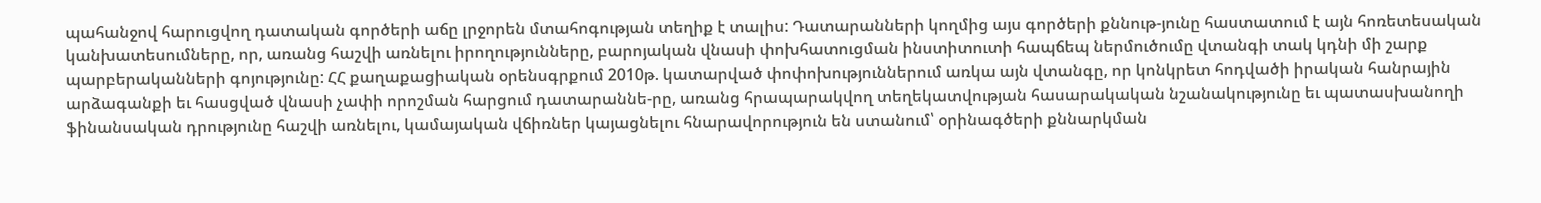պահանջով հարուցվող դատական գործերի աճը լրջորեն մտահոգության տեղիք է տալիս: Դատարանների կողմից այս գործերի քննութ-յունը հաստատում է այն հոռետեսական կանխատեսումները, որ, առանց հաշվի առնելու իրողությունները, բարոյական վնասի փոխհատուցման ինստիտուտի հապճեպ ներմուծումը վտանգի տակ կդնի մի շարք պարբերականների գոյությունը: ՀՀ քաղաքացիական օրենսգրքում 2010թ. կատարված փոփոխություններում առկա այն վտանգը, որ կոնկրետ հոդվածի իրական հանրային արձագանքի եւ հասցված վնասի չափի որոշման հարցում դատարաննե-րը, առանց հրապարակվող տեղեկատվության հասարակական նշանակությունը եւ պատասխանողի ֆինանսական դրությունը հաշվի առնելու, կամայական վճիռներ կայացնելու հնարավորություն են ստանում՝ օրինագծերի քննարկման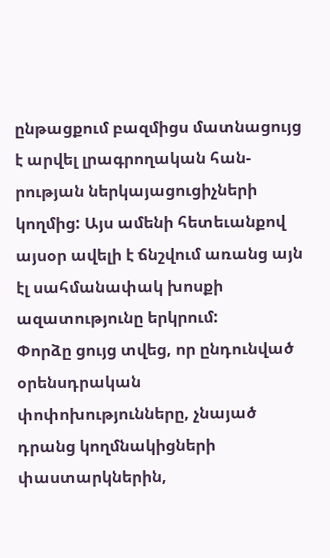ընթացքում բազմիցս մատնացույց է արվել լրագրողական հան-րության ներկայացուցիչների կողմից: Այս ամենի հետեւանքով այսօր ավելի է ճնշվում առանց այն էլ սահմանափակ խոսքի ազատությունը երկրում:
Փորձը ցույց տվեց, որ ընդունված օրենսդրական փոփոխությունները, չնայած դրանց կողմնակիցների փաստարկներին,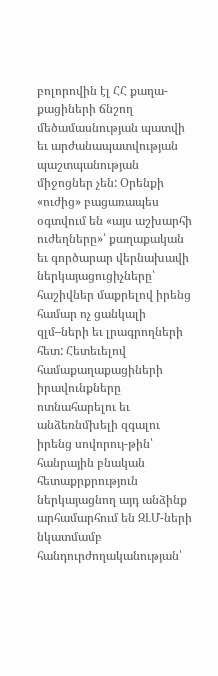բոլորովին էլ ՀՀ քաղա-քացիների ճնշող մեծամասնության պատվի եւ արժանապատվության պաշտպանության միջոցներ չեն: Օրենքի «ուժից» բացառապես օգտվում են «այս աշխարհի ուժեղները»՝ քաղաքական եւ գործարար վերնախավի ներկայացուցիչները՝ հաշիվներ մաքրելով իրենց համար ոչ ցանկալի զլմ–ների եւ լրագրողների հետ: Հետեւելով համաքաղաքացիների իրավունքները ոտնահարելու եւ անձեռնմխելի զգալու իրենց սովորույ-թին՝ հանրային բնական հետաքրքրություն ներկայացնող այդ անձինք արհամարհում են ԶԼՄ-ների նկատմամբ հանդուրժողականության՝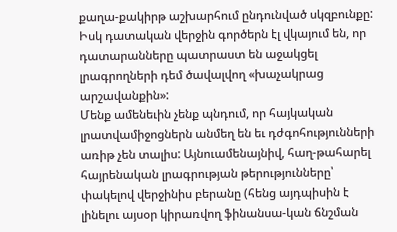քաղա-քակիրթ աշխարհում ընդունված սկզբունքը: Իսկ դատական վերջին գործերն էլ վկայում են, որ դատարանները պատրաստ են աջակցել լրագրողների դեմ ծավալվող «խաչակրաց արշավանքին»:
Մենք ամենեւին չենք պնդում, որ հայկական լրատվամիջոցներն անմեղ են եւ դժգոհությունների առիթ չեն տալիս: Այնուամենայնիվ, հաղ-թահարել հայրենական լրագրության թերությունները՝ փակելով վերջինիս բերանը (հենց այդպիսին է լինելու այսօր կիրառվող ֆինանսա-կան ճնշման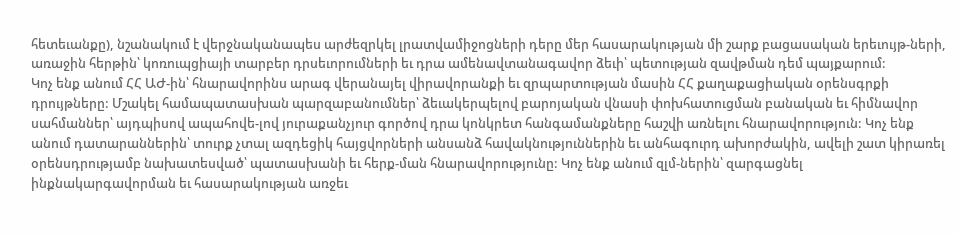հետեւանքը), նշանակում է վերջնականապես արժեզրկել լրատվամիջոցների դերը մեր հասարակության մի շարք բացասական երեւույթ-ների, առաջին հերթին՝ կոռուպցիայի տարբեր դրսեւորումների եւ դրա ամենավտանագավոր ձեւի՝ պետության զավթման դեմ պայքարում:
Կոչ ենք անում ՀՀ ԱԺ-ին՝ հնարավորինս արագ վերանայել վիրավորանքի եւ զրպարտության մասին ՀՀ քաղաքացիական օրենսգրքի դրույթները: Մշակել համապատասխան պարզաբանումներ՝ ձեւակերպելով բարոյական վնասի փոխհատուցման բանական եւ հիմնավոր սահմաններ՝ այդպիսով ապահովե-լով յուրաքանչյուր գործով դրա կոնկրետ հանգամանքները հաշվի առնելու հնարավորություն: Կոչ ենք անում դատարաններին՝ տուրք չտալ ազդեցիկ հայցվորների անսանձ հավակնություններին եւ անհագուրդ ախորժակին, ավելի շատ կիրառել օրենսդրությամբ նախատեսված՝ պատասխանի եւ հերք-ման հնարավորությունը: Կոչ ենք անում զլմ-ներին՝ զարգացնել ինքնակարգավորման եւ հասարակության առջեւ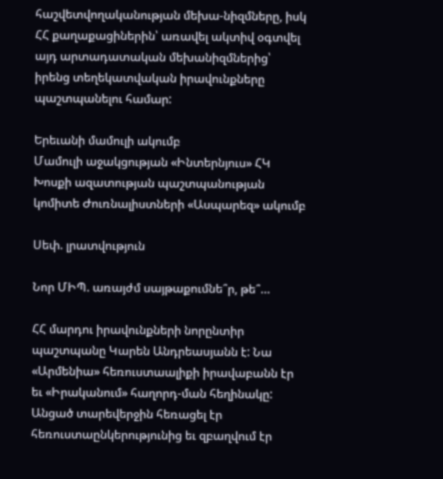հաշվետվողականության մեխա-նիզմները, իսկ ՀՀ քաղաքացիներին՝ առավել ակտիվ օգտվել այդ արտադատական մեխանիզմներից՝ իրենց տեղեկատվական իրավունքները պաշտպանելու համար:

Երեւանի մամուլի ակումբ
Մամուլի աջակցության «Ինտերնյուս» ՀԿ
Խոսքի ազատության պաշտպանության կոմիտե Ժուռնալիստների «Ասպարեզ» ակումբ

Սեփ. լրատվություն

Նոր ՄԻՊ. առայժմ սայթաքումնե՞ր, թե՞…

ՀՀ մարդու իրավունքների նորընտիր պաշտպանը Կարեն Անդրեասյանն է: Նա «Արմենիա» հեռուստաալիքի իրավաբանն էր եւ «Իրականում» հաղորդ-ման հեղինակը: Անցած տարեվերջին հեռացել էր հեռուստաընկերությունից եւ զբաղվում էր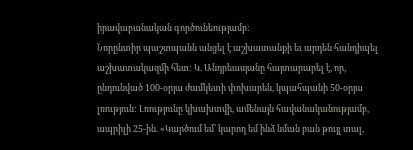իրավաբանական գործունեությամբ:
Նորընտիր պաշտպանն անցել է աշխատանքի եւ արդեն հանդիպել աշխատակազմի հետ: Կ. Անդրեասյանը հայտարարել է, որ, ընդունված 100-օրյա ժամկետի փոխարեն, կպահպանի 50-օրյա լռություն: Լռությունը կխախտվի, ամենայն հավանականությամբ, ապրիլի 25-ին. «Կարծում եմ՝ կարող եմ ինձ նման բան թույլ տալ,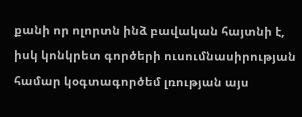քանի որ ոլորտն ինձ բավական հայտնի է, իսկ կոնկրետ գործերի ուսումնասիրության համար կօգտագործեմ լռության այս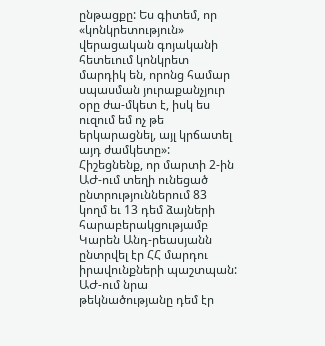ընթացքը: Ես գիտեմ, որ «կոնկրետություն» վերացական գոյականի հետեւում կոնկրետ մարդիկ են, որոնց համար սպասման յուրաքանչյուր օրը ժա-մկետ է, իսկ ես ուզում եմ ոչ թե երկարացնել, այլ կրճատել այդ ժամկետը»:
Հիշեցնենք, որ մարտի 2-ին ԱԺ-ում տեղի ունեցած ընտրություններում 83 կողմ եւ 13 դեմ ձայների հարաբերակցությամբ Կարեն Անդ-րեասյանն ընտրվել էր ՀՀ մարդու իրավունքների պաշտպան: ԱԺ-ում նրա թեկնածությանը դեմ էր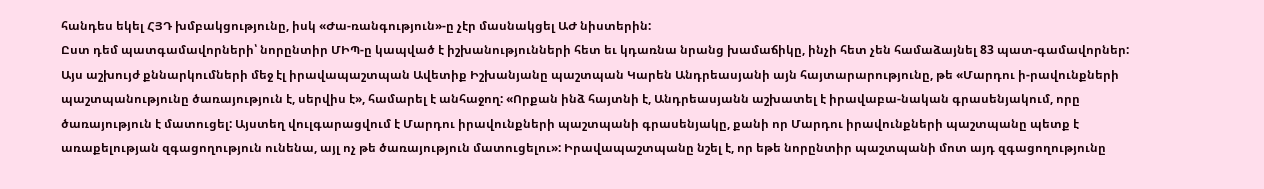հանդես եկել ՀՅԴ խմբակցությունը, իսկ «Ժա-ռանգություն»-ը չէր մասնակցել ԱԺ նիստերին:
Ըստ դեմ պատգամավորների՝ նորընտիր ՄԻՊ-ը կապված է իշխանությունների հետ եւ կդառնա նրանց խամաճիկը, ինչի հետ չեն համաձայնել 83 պատ-գամավորներ:
Այս աշխույժ քննարկումների մեջ էլ իրավապաշտպան Ավետիք Իշխանյանը պաշտպան Կարեն Անդրեասյանի այն հայտարարությունը, թե «Մարդու ի-րավունքների պաշտպանությունը ծառայություն է, սերվիս է», համարել է անհաջող: «Որքան ինձ հայտնի է, Անդրեասյանն աշխատել է իրավաբա-նական գրասենյակում, որը ծառայություն է մատուցել: Այստեղ վուլգարացվում է Մարդու իրավունքների պաշտպանի գրասենյակը, քանի որ Մարդու իրավունքների պաշտպանը պետք է առաքելության զգացողություն ունենա, այլ ոչ թե ծառայություն մատուցելու»: Իրավապաշտպանը նշել է, որ եթե նորընտիր պաշտպանի մոտ այդ զգացողությունը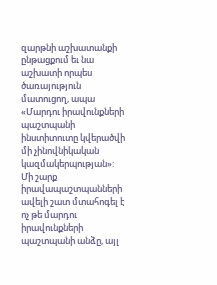զարթնի աշխատանքի ընթացքում եւ նա աշխատի որպես ծառայություն մատուցող, ապա «Մարդու իրավունքների պաշտպանի ինստիտուտը կվերածվի մի չինովնիկական կազմակերպության»:
Մի շարք իրավապաշտպանների ավելի շատ մտահոգել է ոչ թե մարդու իրավունքների պաշտպանի անձը, այլ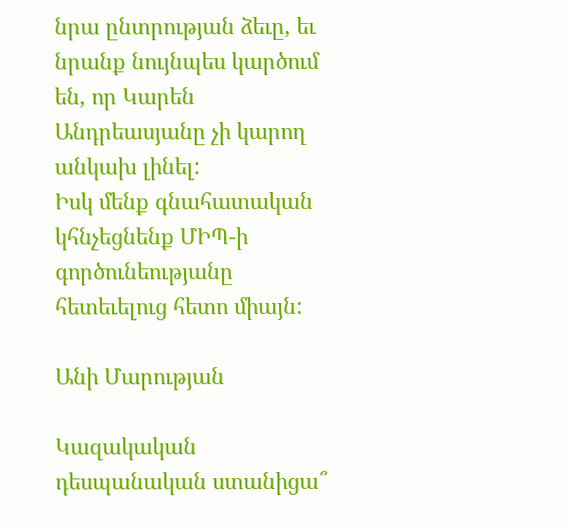նրա ընտրության ձեւը, եւ նրանք նույնպես կարծում են, որ Կարեն Անդրեասյանը չի կարող անկախ լինել:
Իսկ մենք գնահատական կհնչեցնենք ՄԻՊ-ի գործունեությանը հետեւելուց հետո միայն:

Անի Մարության

Կազակական դեսպանական ստանիցա՞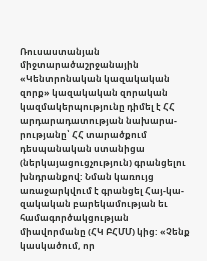Ռուսաստանյան միջտարածաշրջանային «Կենտրոնական կազակական զորք» կազակական զորական կազմակերպությունը դիմել է ՀՀ արդարադատության նախարա-րությանը՝ ՀՀ տարածքում դեսպանական ստանիցա (ներկայացուցչություն) գրանցելու խնդրանքով: Նման կառույց առաջարկվում է գրանցել Հայ-կա-զակական բարեկամության եւ համագործակցության միավորմանը (ՀԿ ԲՀՄՄ) կից: «Չենք կասկածում, որ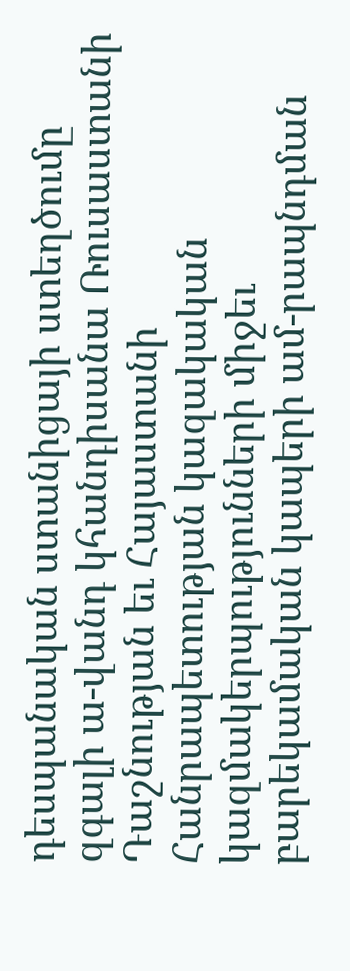դեսպանական ստանիցայի ստեղծումը զգալի ա-վանդ կհանդիսանա Ռուսաստանի Դաշնության եւ Հայաստանի Հանրապետության կազակական կազմակերպությունների միջեւ բարեկամական կապերի ամ-րապնդման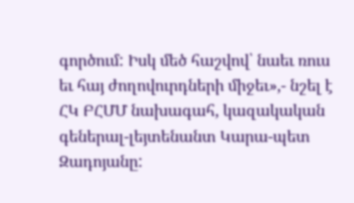գործում: Իսկ մեծ հաշվով՝ նաեւ ռուս եւ հայ ժողովուրդների միջեւ»,- նշել է ՀԿ ԲՀՄՄ նախագահ, կազակական գեներալ-լեյտենանտ Կարա-պետ Զադոյանը: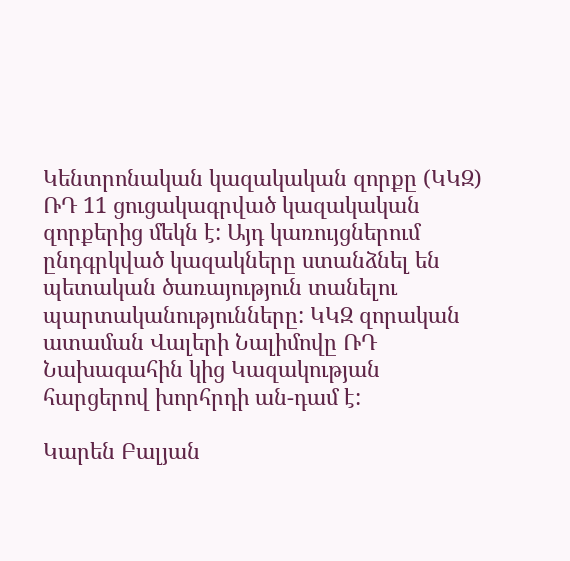Կենտրոնական կազակական զորքը (ԿԿԶ) ՌԴ 11 ցուցակագրված կազակական զորքերից մեկն է: Այդ կառույցներում ընդգրկված կազակները ստանձնել են պետական ծառայություն տանելու պարտականությունները: ԿԿԶ զորական ատաման Վալերի Նալիմովը ՌԴ Նախագահին կից Կազակության հարցերով խորհրդի ան-դամ է:

Կարեն Բալյան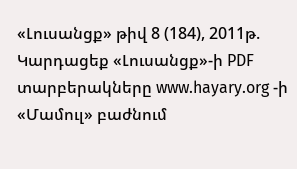«Լուսանցք» թիվ 8 (184), 2011թ.
Կարդացեք «Լուսանցք»-ի PDF տարբերակները www.hayary.org -ի «Մամուլ» բաժնում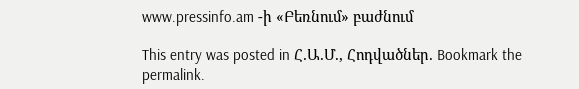www.pressinfo.am -ի «Բեռնում» բաժնում

This entry was posted in Հ.Ա.Մ., Հոդվածներ. Bookmark the permalink.